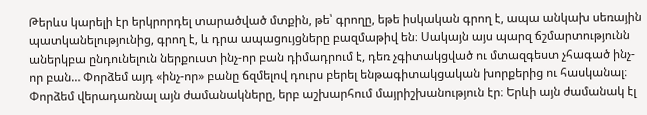Թերևս կարելի էր երկրորդել տարածված մտքին, թե՝ գրողը, եթե իսկական գրող է, ապա անկախ սեռային պատկանելությունից, գրող է, և դրա ապացույցները բազմաթիվ են։ Սակայն այս պարզ ճշմարտությունն աներկբա ընդունելուն ներքուստ ինչ-որ բան դիմադրում է, դեռ չգիտակցված ու մտազգեստ չհագած ինչ-որ բան… Փորձեմ այդ «ինչ-որ» բանը ճզմելով դուրս բերել ենթագիտակցական խորքերից ու հասկանալ։ Փորձեմ վերադառնալ այն ժամանակները, երբ աշխարհում մայրիշխանություն էր։ Երևի այն ժամանակ էլ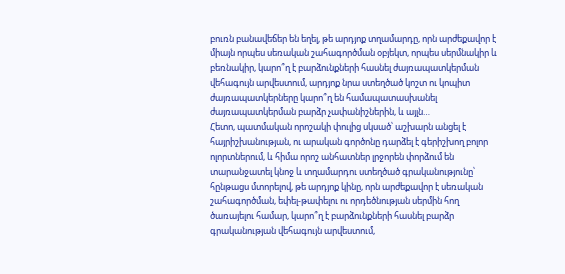բուռն բանավեճեր են եղել, թե արդյոք տղամարդը, որն արժեքավոր է միայն որպես սեռական շահագործման օբյեկտ, որպես սերմնակիր և բեռնակիր, կարո՞ղ է բարձունքների հասնել ժայռապատկերման վեհագույն արվեստում, արդյոք նրա ստեղծած կոշտ ու կոպիտ ժայռապատկերները կարո՞ղ են համապատասխանել ժայռապատկերման բարձր չափանիշներին, և այլն…
Հետո, պատմական որոշակի փուլից սկսած՝ աշխարն անցել է հայրիշխանության, ու արական գործոնը դարձել է գերիշխող բոլոր ոլորտներում, և հիմա որոշ անհատներ լրջորեն փորձում են տարանջատել կնոջ և տղամարդու ստեղծած գրականությունը՝ հընթացս մտորելով, թե արդյոք կինը, որն արժեքավոր է սեռական շահագործման, եփել-թափելու ու որդեծնության սերմին հող ծառայելու համար, կարո՞ղ է բարձունքների հասնել բարձր գրականության վեհագույն արվեստում,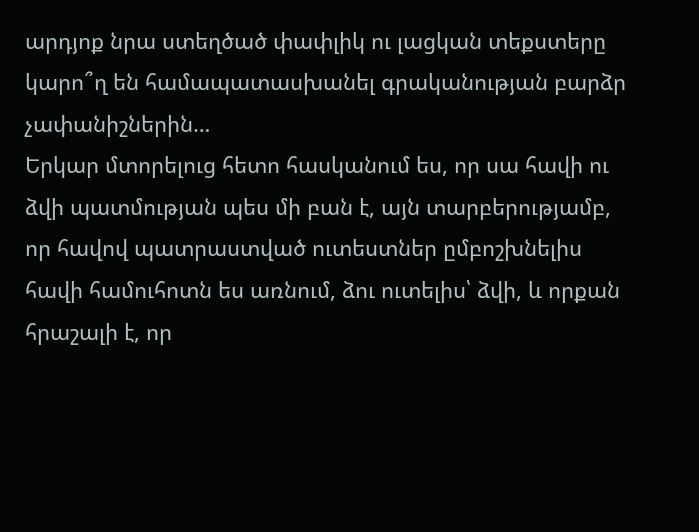արդյոք նրա ստեղծած փափլիկ ու լացկան տեքստերը կարո՞ղ են համապատասխանել գրականության բարձր չափանիշներին…
Երկար մտորելուց հետո հասկանում ես, որ սա հավի ու ձվի պատմության պես մի բան է, այն տարբերությամբ, որ հավով պատրաստված ուտեստներ ըմբոշխնելիս հավի համուհոտն ես առնում, ձու ուտելիս՝ ձվի, և որքան հրաշալի է, որ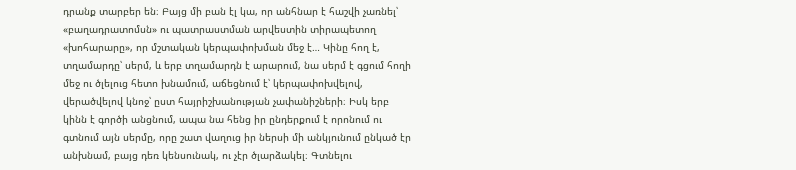դրանք տարբեր են։ Բայց մի բան էլ կա, որ անհնար է հաշվի չառնել՝ «բաղադրատոմսն» ու պատրաստման արվեստին տիրապետող «խոհարարը», որ մշտական կերպափոխման մեջ է… Կինը հող է, տղամարդը՝ սերմ, և երբ տղամարդն է արարում, նա սերմ է գցում հողի մեջ ու ծլելուց հետո խնամում, աճեցնում է՝ կերպափոխվելով, վերածվելով կնոջ՝ ըստ հայրիշխանության չափանիշների։ Իսկ երբ կինն է գործի անցնում, ապա նա հենց իր ընդերքում է որոնում ու գտնում այն սերմը, որը շատ վաղուց իր ներսի մի անկյունում ընկած էր անխնամ, բայց դեռ կենսունակ, ու չէր ծլարձակել։ Գտնելու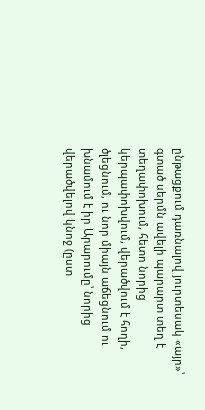ընթացքում դառնալով յուրտեսակ «այր»՝ գտած սերմն ավելի պարարտ տեղ է տեղափոխում, հետո նորից կերպափոխվում, վերածվում է հողի, ծլեցնում, ու նոր միայն աճեցնում ու խնամում է իր Արարումը՝ նորից վերածվելով կնոջ (ըստ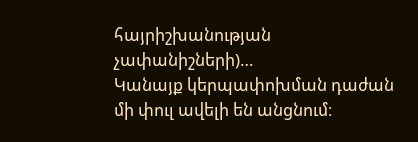հայրիշխանության չափանիշների)…
Կանայք կերպափոխման դաժան մի փուլ ավելի են անցնում։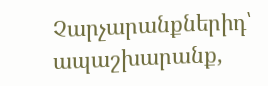Չարչարանքներիդ՝ ապաշխարանք,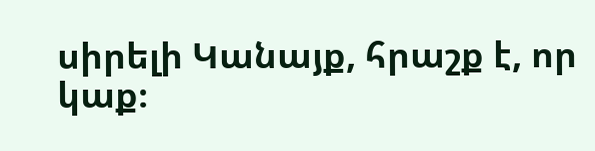սիրելի Կանայք, հրաշք է, որ կաք։